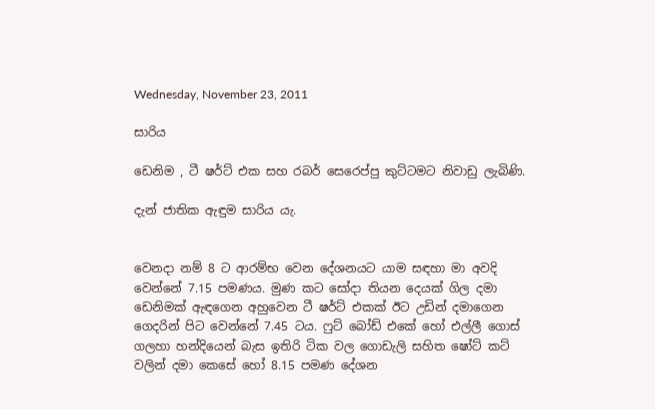Wednesday, November 23, 2011

සාරිය

ඩෙනිම , ටී ෂර්ට් එක සහ රබර් සෙරෙප්පු කුට්ටමට නිවාඩු ලැබිණි.

දැන් ජාතික ඇඳුම සාරිය යැ.


වෙනදා නම් 8 ට ආරම්භ වෙන දේශනයට යාම සඳහා මා අවදි වෙන්නේ 7.15 පමණය. මුණ කට සෝදා තියන දෙයක් ගිල දමා ඩෙනිමක් ඇඳගෙන අහුවෙන ටී ෂර්ට් එකක් ඊට උඩින් දමාගෙන ගෙදරින් පිට වෙන්නේ 7.45 ටය. ෆුට් බෝඩ් එකේ හෝ එල්ලී ගොස් ගලහා හන්දියෙන් බැස ඉතිරි ටික වල ගොඩැලි සහිත ෂෝට් කට් වලින් දමා කෙසේ හෝ 8.15 පමණ දේශන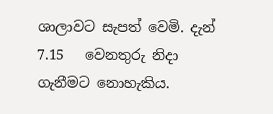ශාලාවට සැපත් වෙමි. දැන් 7.15   වෙනතුරු නිදා ගැනීමට නොහැකිය.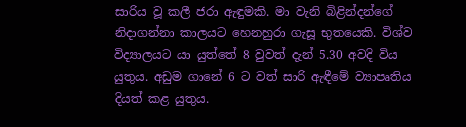සාරිය වූ කලී ජරා ඇඳුමකි. මා වැනි බිළින්දන්ගේ නිදාගන්නා කාලයට හෙනහුරා ගැසූ භුතයෙකි. විශ්ව විද්‍යාලයට යා යුත්තේ 8 වුවත් දැන් 5.30 අවදි විය යුතුය. අඩුම ගානේ 6 ට වත් සාරි ඇඳීමේ ව්‍යාපෘතිය දියත් කළ යුතුය.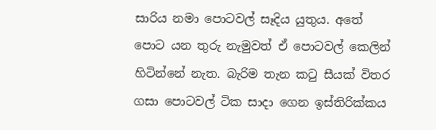සාරිය නමා පොටවල් සෑදිය යුතුය. අතේ පොට යන තුරු නැමුවත් ඒ පොටවල් කෙලින් හිටින්නේ නැත. බැරිම තැන කටු සීයක් විතර ගසා පොටවල් ටික සාදා ගෙන ඉස්තිරික්කය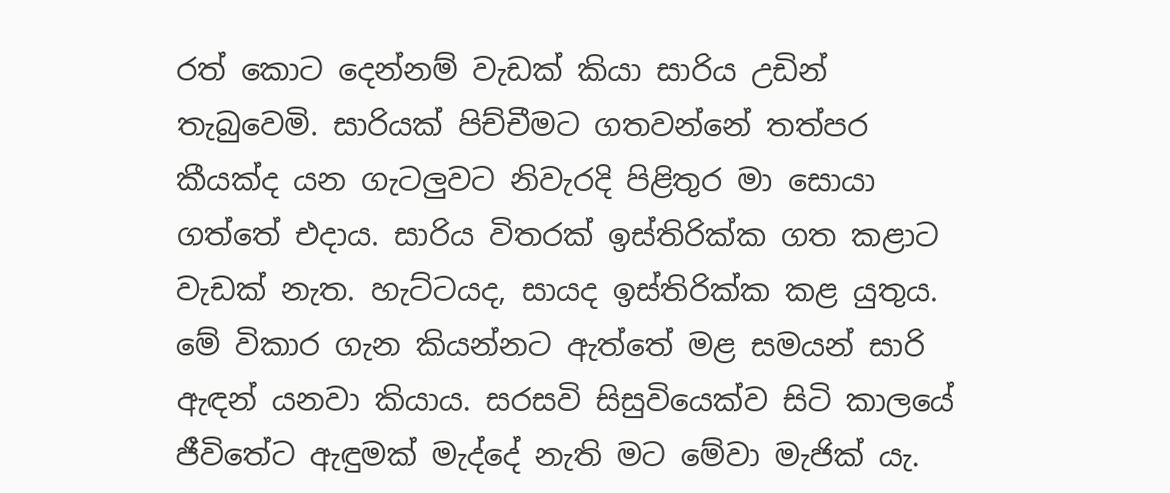රත් කොට දෙන්නම් වැඩක් කියා සාරිය උඩින් තැබුවෙමි. සාරියක් පිච්චීමට ගතවන්නේ තත්පර කීයක්ද යන ගැටලුවට නිවැරදි පිළිතුර මා සොයා ගත්තේ එදාය. සාරිය විතරක් ඉස්තිරික්ක ගත කළාට වැඩක් නැත. හැට්ටයද, සායද ඉස්තිරික්ක කළ යුතුය. මේ විකාර ගැන කියන්නට ඇත්තේ මළ සමයන් සාරි ඇඳන් යනවා කියාය. සරසවි සිසුවියෙක්ව සිටි කාලයේ ජීවිතේට ඇඳුමක් මැද්දේ නැති මට මේවා මැජික් යැ.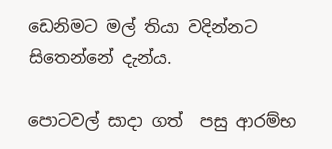ඩෙනිමට මල් තියා වදින්නට සිතෙන්නේ දැන්ය.

පොටවල් සාදා ගත්  පසු ආරම්භ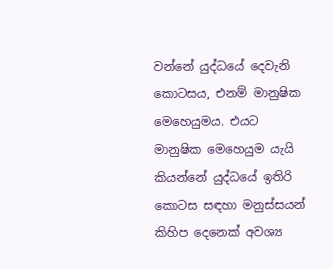වන්නේ යුද්ධයේ දෙවැනි කොටසය, එනම් මානුෂික මෙහෙයුමය. එයට මානුෂික මෙහෙයුම යැයි කියන්නේ යුද්ධයේ ඉතිරි කොටස සඳහා මනුස්සයන් කිහිප දෙනෙක් අවශ්‍ය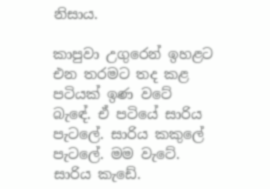නිසාය.

කාපුවා උගුරෙන් ඉහළට එන තරමට තද කළ පටියක් ඉණ වටේ බැඳේ. ඒ පටියේ සාරිය පැටලේ. සාරිය කකුලේ පැටලේ. මම වැටේ. සාරිය කැඩේ.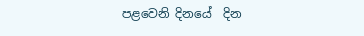පළවෙනි දිනයේ  දින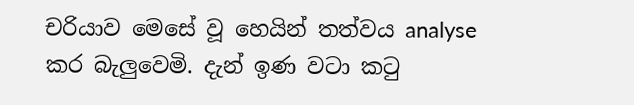චරියාව මෙසේ වූ හෙයින් තත්වය analyse කර බැලුවෙමි. දැන් ඉණ වටා කටු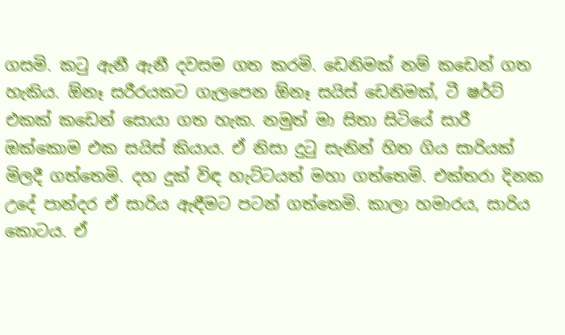ගසමි. කටු ඇනී ඇනී දවසම ගත කරමි. ඩෙනිමක් නම් කඩෙන් ගත හැකිය. ඕනෑ සරීරයකට ගැලපෙන ඕනෑ සයිස් ඩෙනිමක්, ටී ෂර්ට් එකක් කඩෙන් සොයා ගත හැක. නමුත් මා සිතා සිටියේ සාරී ඔක්කොම එක සයිස් කියාය. ඒ නිසා දුටු සැනින් හිත ගිය සාරියක් මිලදී ගත්තෙමි. දහ දුක් විඳ හැට්ටයත් මහා ගත්තෙමි. එක්තරා දිනක උදේ පාන්දර ඒ සාරිය ඇඳීමට පටන් ගත්තෙමි. කාලා හමාරය, සාරිය කොටය. ඒ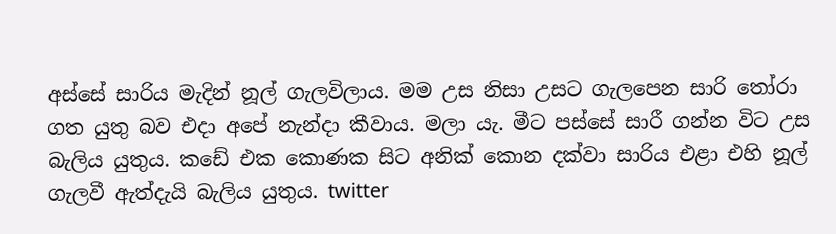අස්සේ සාරිය මැදින් නූල් ගැලවිලාය. මම උස නිසා උසට ගැලපෙන සාරි තෝරා ගත යුතු බව එදා අපේ නැන්දා කීවාය. මලා යැ. මීට පස්සේ සාරී ගන්න විට උස බැලිය යුතුය. කඩේ එක කොණක සිට අනික් කොන දක්වා සාරිය එළා එහි නූල් ගැලවී ඇත්දැයි බැලිය යුතුය. twitter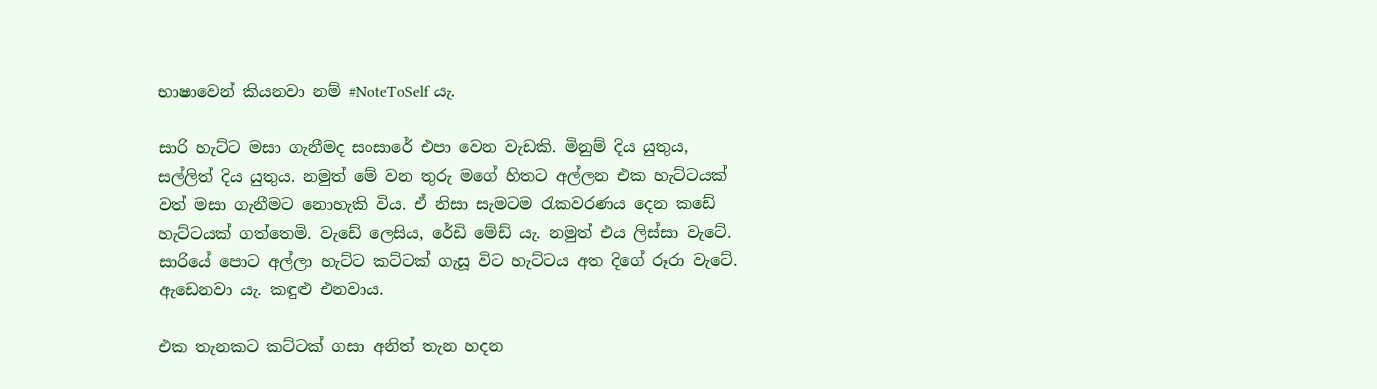භාෂාවෙන් කියනවා නම් #NoteToSelf යැ.

සාරි හැට්ට මසා ගැනීමද සංසාරේ එපා වෙන වැඩකි. මිනුම් දිය යුතුය, සල්ලිත් දිය යුතුය. නමුත් මේ වන තුරු මගේ හිතට අල්ලන එක හැට්ටයක් වත් මසා ගැනීමට නොහැකි විය. ඒ නිසා සැමටම රැකවරණය දෙන කඩේ හැට්ටයක් ගත්තෙමි. වැඩේ ලෙසිය, රේඩි මේඩ් යැ. නමුත් එය ලිස්සා වැටේ. සාරියේ පොට අල්ලා හැට්ට කට්ටක් ගැසූ විට හැට්ටය අත දිගේ රූරා වැටේ. ඇඩෙනවා යැ. කඳුළු එනවාය.

එක තැනකට කට්ටක් ගසා අනිත් තැන හදන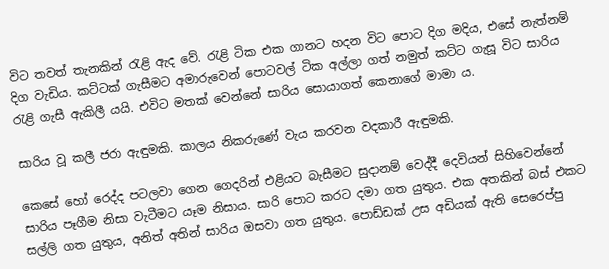විට තවත් තැනකින් රැළි ඇද වේ. රැළි ටික එක ගානට හදන විට පොට දිග මදිය, එසේ නැත්නම් දිග වැඩිය. කට්ටක් ගැසීමට අමාරුවෙන් පොටවල් ටික අල්ලා ගත් නමුත් කට්ට ගැසූ විට සාරිය රැළි ගැසී ඇකිලී යයි. එවිට මතක් වෙන්නේ සාරිය සොයාගත් කෙනාගේ මාමා ය.

සාරිය වූ කලී ජරා ඇඳුමකි. කාලය නිකරුණේ වැය කරවන වදකාරී ඇඳුමකි.

කෙසේ හෝ රෙද්ද පටලවා ගෙන ගෙදරින් එළියට බැසීමට සුදානම් වෙද්දී දෙවියන් සිහිවෙන්නේ සාරිය පෑගීම නිසා වැටීමට යෑම නිසාය. සාරි පොට කරට දමා ගත යුතුය. එක අතකින් බස් එකට සල්ලි ගත යුතුය, අනිත් අතින් සාරිය ඔසවා ගත යුතුය. පොඩ්ඩක් උස අඩියක් ඇති සෙරෙප්පු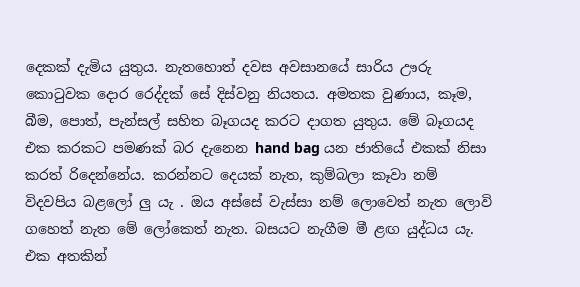දෙකක් දැමිය යුතුය. නැතහොත් දවස අවසානයේ සාරිය ඌරු  කොටුවක දොර රෙද්දක් සේ දිස්වනු නියතය. අමතක වුණාය, කෑම, බීම, පොත්, පැන්සල් සහිත බෑගයද කරට දාගත යුතුය. මේ බෑගයද එක කරකට පමණක් බර දැනෙන hand bag යන ජාතියේ එකක් නිසා කරත් රිදෙන්නේය. කරන්නට දෙයක් නැත, කුම්බලා කෑවා නම් විදවපිය බළලෝ ලු යැ . ඔය අස්සේ වැස්සා නම් ලොවෙත් නැත ලොවි ගහෙත් නැත මේ ලෝකෙත් නැත. බසයට නැගීම මී ළඟ යුද්ධය යැ. එක අතකින්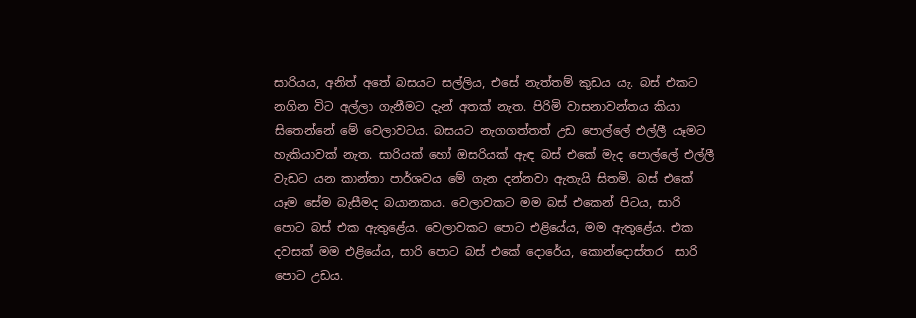සාරියය, අනිත් අතේ බසයට සල්ලිය, එසේ නැත්තම් කුඩය යැ. බස් එකට නගින විට අල්ලා ගැනීමට දැන් අතක් නැත. පිරිමි වාසනාවන්තය කියා සිතෙන්නේ මේ වෙලාවටය. බසයට නැගගත්තත් උඩ පොල්ලේ එල්ලී යෑමට හැකියාවක් නැත. සාරියක් හෝ ඔසරියක් ඇඳ බස් එකේ මැද පොල්ලේ එල්ලී වැඩට යන කාන්තා පාර්ශවය මේ ගැන දන්නවා ඇතැයි සිතමි. බස් එකේ යෑම සේම බැසීමද බයානකය. වෙලාවකට මම බස් එකෙන් පිටය, සාරි පොට බස් එක ඇතුළේය. වෙලාවකට පොට එළියේය, මම ඇතුළේය. එක දවසක් මම එළියේය, සාරි පොට බස් එකේ දොරේය, කොන්දොස්තර  සාරි පොට උඩය.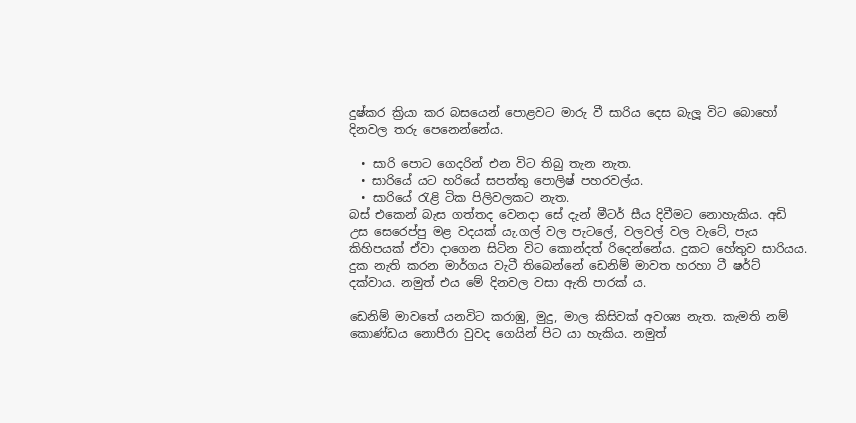දුෂ්කර ක්‍රියා කර බසයෙන් පොළවට මාරු වී සාරිය දෙස බැලූ විට බොහෝ දිනවල තරු පෙනෙන්නේය.

  • සාරි පොට ගෙදරින් එන විට තිබු තැන නැත.
  • සාරියේ යට හරියේ සපත්තු පොලිෂ් පහරවල්ය.
  • සාරියේ රැළි ටික පිලිවලකට නැත.
බස් එකෙන් බැස ගත්තද වෙනදා සේ දැන් මීටර් සීය දිවීමට නොහැකිය. අඩි උස සෙරෙප්පු මළ වදයක් යැ.ගල් වල පැටලේ, වලවල් වල වැටේ, පැය කිහිපයක් ඒවා දාගෙන සිටින විට කොන්දත් රිදෙන්නේය. දුකට හේතුව සාරියය. දුක නැති කරන මාර්ගය වැටී තිබෙන්නේ ඩෙනිම් මාවත හරහා ටී ෂර්ට් දක්වාය. නමුත් එය මේ දිනවල වසා ඇති පාරක් ය.

ඩෙනිම් මාවතේ යනවිට කරාඹු, මුදු, මාල කිසිවක් අවශ්‍ය නැත. කැමති නම් කොණ්ඩය නොපීරා වුවද ගෙයින් පිට යා හැකිය. නමුත්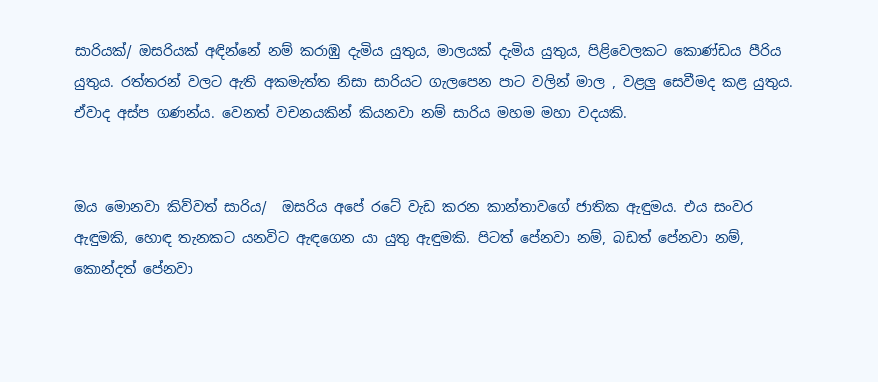සාරියක්/ ඔසරියක් අඳින්නේ නම් කරාඹු දැමිය යුතුය, මාලයක් දැමිය යුතුය, පිළිවෙලකට කොණ්ඩය පීරිය යුතුය. රත්තරන් වලට ඇති අකමැත්ත නිසා සාරියට ගැලපෙන පාට වලින් මාල , වළලු සෙවීමද කළ යුතුය. ඒවාද අස්ප ගණන්ය. වෙනත් වචනයකින් කියනවා නම් සාරිය මහම මහා වදයකි.


ඔය මොනවා කිව්වත් සාරිය/  ඔසරිය අපේ රටේ වැඩ කරන කාන්තාවගේ ජාතික ඇඳුමය. එය සංවර ඇඳුමකි, හොඳ තැනකට යනවිට ඇඳගෙන යා යුතු ඇඳුමකි. පිටත් පේනවා නම්, බඩත් පේනවා නම්, කොන්දත් පේනවා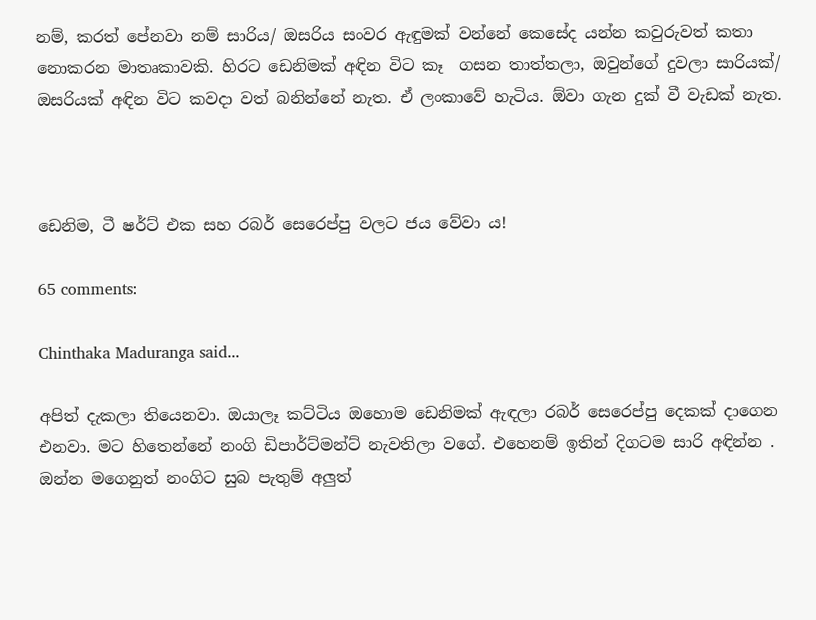නම්, කරත් පේනවා නම් සාරිය/ ඔසරිය සංවර ඇඳුමක් වන්නේ කෙසේද යන්න කවුරුවත් කතා නොකරන මාතෘකාවකි. හිරට ඩෙනිමක් අඳින විට කෑ  ගසන තාත්තලා, ඔවුන්ගේ දුවලා සාරියක්/ ඔසරියක් අඳින විට කවදා වත් බනින්නේ නැත. ඒ ලංකාවේ හැටිය. ඕවා ගැන දුක් වී වැඩක් නැත.



ඩෙනිම, ටී ෂර්ට් එක සහ රබර් සෙරෙප්පු වලට ජය වේවා ය!

65 comments:

Chinthaka Maduranga said...

අපිත් දැකලා තියෙනවා. ඔයාලෑ කට්ටිය ඔහොම ඩෙනිමක් ඇඳලා රබර් සෙරෙප්පු දෙකක් දාගෙන එනවා. මට හිතෙන්නේ නංගි ඩිපාර්ට්මන්ට් නැවතිලා වගේ. එහෙනම් ඉතින් දිගටම සාරි අඳින්න . ඔන්න මගෙනුත් නංගිට සුබ පැතුම් අලුත්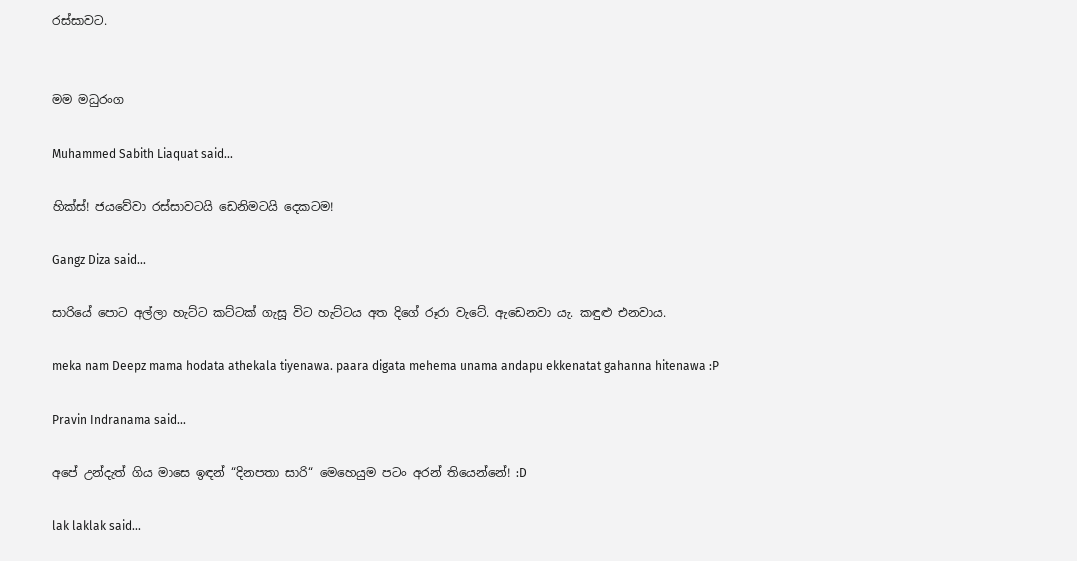රස්සාවට.


මම මධුරංග

Muhammed Sabith Liaquat said...

හික්ස්! ජයවේවා රස්සාවටයි ඩෙනිමටයි දෙකටම!

Gangz Diza said...

සාරියේ පොට අල්ලා හැට්ට කට්ටක් ගැසූ විට හැට්ටය අත දිගේ රූරා වැටේ. ඇඩෙනවා යැ. කඳුළු එනවාය.

meka nam Deepz mama hodata athekala tiyenawa. paara digata mehema unama andapu ekkenatat gahanna hitenawa :P

Pravin Indranama said...

අපේ උන්දැත් ගිය මාසෙ ඉඳන් “දිනපතා සාරි“ මෙහෙයුම පටං අරන් තියෙන්නේ! :D

lak laklak said...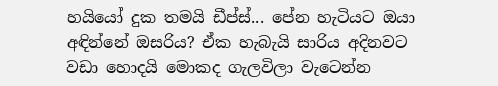හයියෝ දුක තමයි ඩීප්ස්... පේන හැටියට ‍ඔයා අඳින්නේ ඔසරිය? ඒක හැබැයි සාරිය අදිනවට වඩා හොදයි මොකද ගැලවිලා වැටෙන්න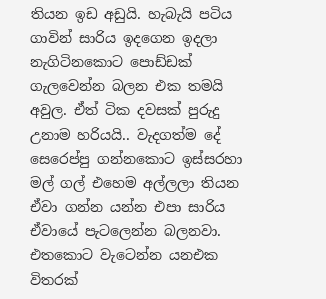තියන ඉඩ අඩුයි. හැබැයි පටිය ගාවින් සාරිය ඉදගෙන ඉදලා නැගිටිනකොට පොඩ්ඩක් ගැලවෙන්න බලන එක තමයි අවුල. ඒත් ටික දවසක් පුරුදු උනාම හරියයි.. වැදගත්ම දේ සෙරෙප්පු ගන්නකොට ඉස්සරහා මල් ගල් එහෙම අල්ලලා තියන ඒවා ගන්න යන්න එපා සාරිය ඒවායේ පැටලෙන්න බලනවා. එතකොට වැටෙන්න යනඑක විතරක්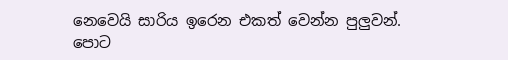නෙවෙයි සාරිය ඉරෙන එකත් වෙන්න පුලුවන්.
පොට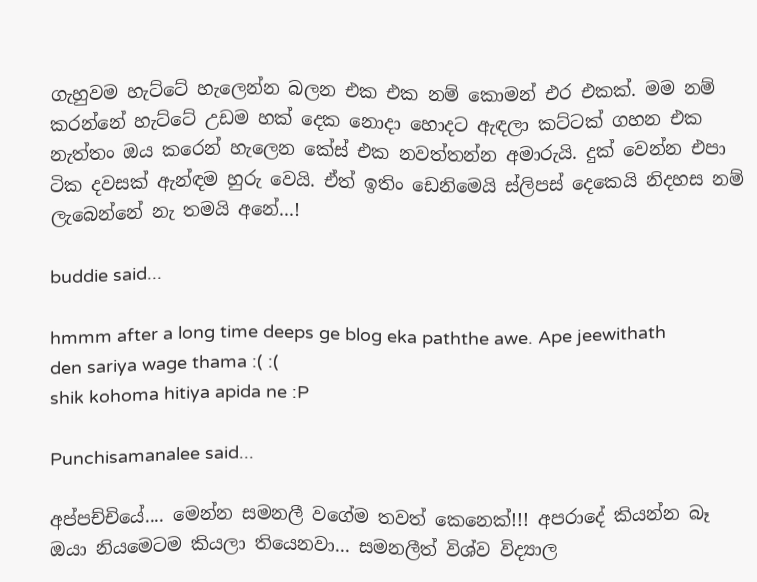ගැහුවම හැට්ටේ හැලෙන්න බලන එක එක නම් කොමන් එර එකක්. මම නම් කරන්නේ හැට්ටේ උඩම හක් දෙක නොදා හොදට ඇඳලා කට්ටක් ගහන එක නැත්තං ඔය කරෙන් හැලෙන කේස් එක නවත්තන්න අමාරුයි. දුක් වෙන්න එපා ටික දවසක් ඇන්ඳම හුරු වෙයි. ඒත් ඉතිං ඩෙනිමෙයි ස්ලිපස් දෙකෙයි නිදහස නම් ලැබෙන්නේ නැ තමයි අනේ...!

buddie said...

hmmm after a long time deeps ge blog eka paththe awe. Ape jeewithath den sariya wage thama :( :(
shik kohoma hitiya apida ne :P

Punchisamanalee said...

අප්පච්චියේ.... මෙන්න සමනලී වගේම තවත් කෙනෙක්!!! අපරාදේ කියන්න බෑ ඔයා නියමෙටම කියලා තියෙනවා... සමනලීත් විශ්ව විද්‍යාල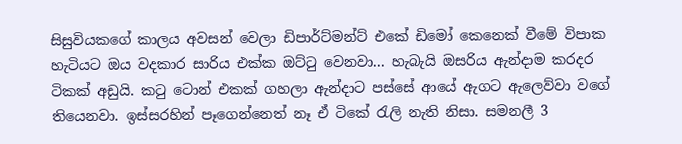සිසුවියකගේ කාලය අවසන් වෙලා ඩිපාර්ට්මන්ට් එකේ ඩිමෝ කෙනෙක් වීමේ විපාක හැටියට ඔය වදකාර සාරිය එක්ක ඔට්ටු වෙනවා... හැබැයි ඔසරිය ඇන්දාම කරදර ටිකක් අඩුයි. කටු ටොන් එකක් ගහලා ඇන්දාට පස්සේ ආයේ ඇගට ඇලෙව්වා වගේ තියෙනවා. ඉස්සරහින් පෑගෙන්නෙත් නෑ ඒ ටිකේ රැලි නැති නිසා. සමනලී 3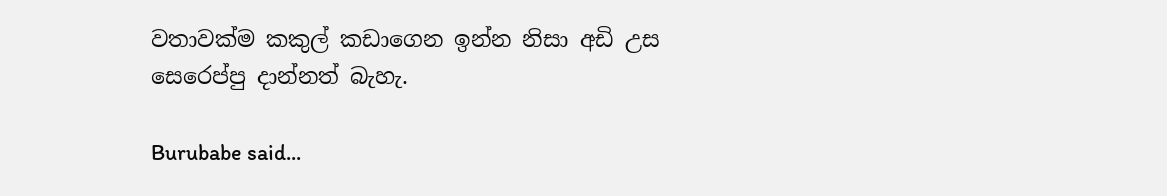වතාවක්ම කකුල් කඩාගෙන ඉන්න නිසා අඩි උස සෙරෙප්පු දාන්නත් බැහැ.

Burubabe said...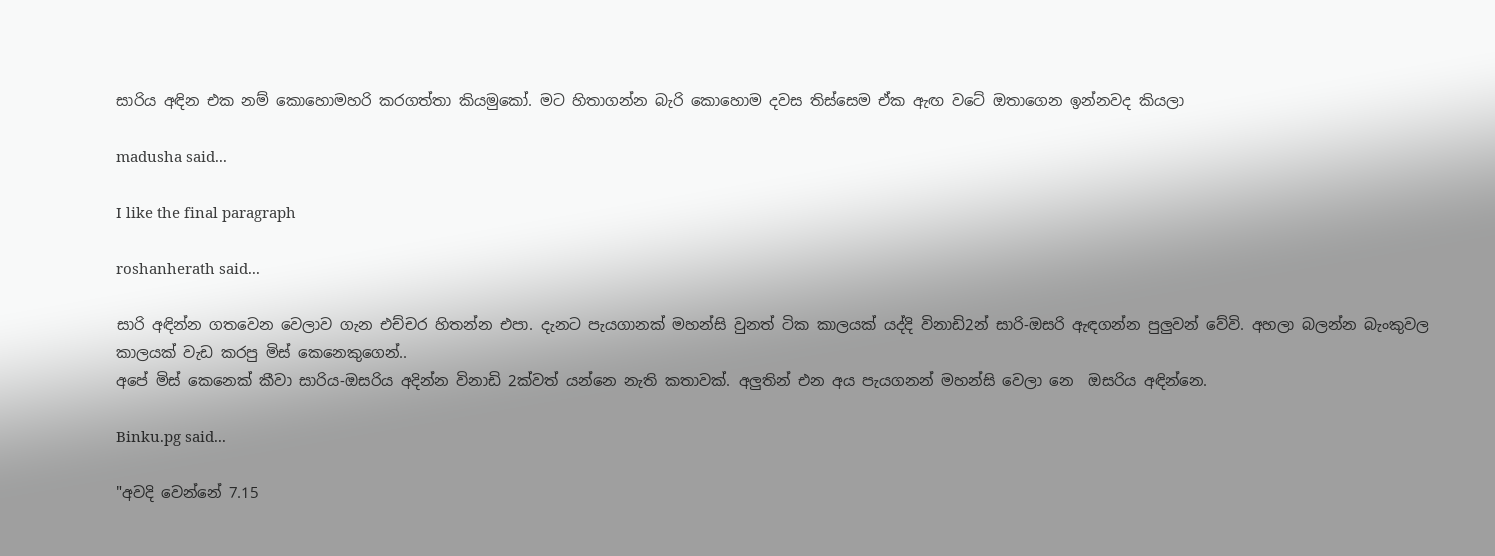සාරිය අඳින එක නම් කොහොමහරි කරගත්තා කියමුකෝ. මට හිතාගන්න බැරි කොහොම දවස තිස්සෙම ඒක ඇඟ වටේ ඔතාගෙන ඉන්නවද කියලා

madusha said...

I like the final paragraph

roshanherath said...

සාරි අඳින්න ගතවෙන වෙලාව ගැන එච්චර හිතන්න එපා. දැනට පැයගානක් මහන්සි වුනත් ටික කාලයක් යද්දි විනාඩි2න් සාරි-ඔසරි ඇඳගන්න පුලුවන් වේවි. අහලා බලන්න බැංකුවල කාලයක් වැඩ කරපු මිස් කෙනෙකුගෙන්..
අපේ මිස් කෙනෙක් කීවා සාරිය-ඔසරිය අදින්න විනාඩි 2ක්වත් යන්නෙ නැති කතාවක්. අලුතින් එන අය පැයගනන් මහන්සි වෙලා නෙ  ඔසරිය අඳින්නෙ.

Binku.pg said...

"අවදි වෙන්නේ 7.15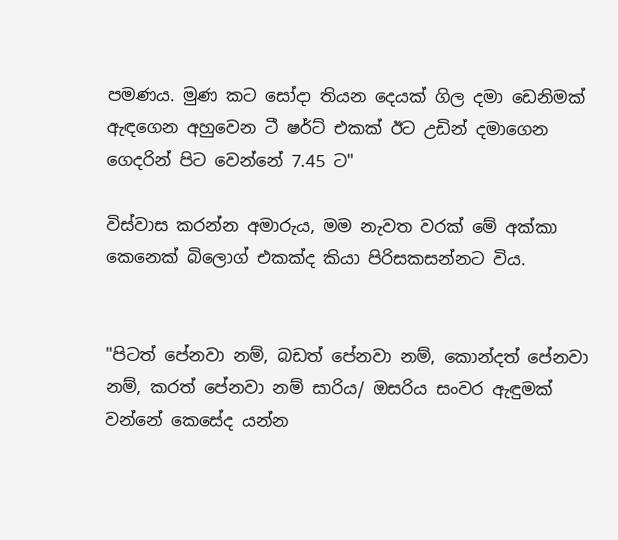පමණය. මුණ කට සෝදා තියන දෙයක් ගිල දමා ඩෙනිමක් ඇඳගෙන අහුවෙන ටී ෂර්ට් එකක් ඊට උඩින් දමාගෙන ගෙදරින් පිට වෙන්නේ 7.45 ට"

විස්වාස කරන්න අමාරුය, මම නැවත වරක් මේ අක්කා කෙනෙක් බිලොග් එකක්ද කියා පිරිසකසන්නට විය.


"පිටත් පේනවා නම්, බඩත් පේනවා නම්, කොන්දත් පේනවා නම්, කරත් පේනවා නම් සාරිය/ ඔසරිය සංවර ඇඳුමක් වන්නේ කෙසේද යන්න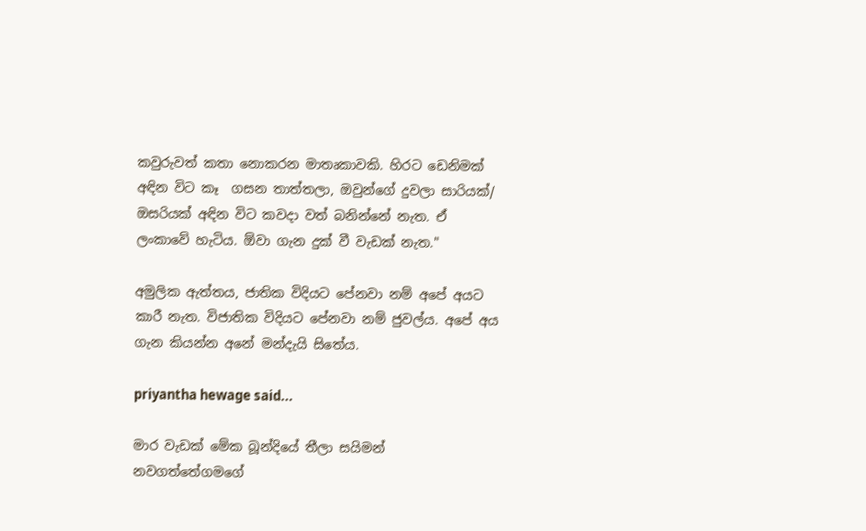කවුරුවත් කතා නොකරන මාතෘකාවකි. හිරට ඩෙනිමක් අඳින විට කෑ  ගසන තාත්තලා, ඔවුන්ගේ දුවලා සාරියක්/ ඔසරියක් අඳින විට කවදා වත් බනින්නේ නැත. ඒ ලංකාවේ හැටිය. ඕවා ගැන දුක් වී වැඩක් නැත."

අමුලික ඇත්තය, ජාතික විදියට පේනවා නම් අපේ අයට කාරී නැත. විජාතික විදියට පේනවා නම් ජුවල්ය. අපේ අය ගැන කියන්න අනේ මන්දැයි සිතේය.

priyantha hewage said...

මාර වැඩක් මේක බූන්දියේ තීලා සයිමන් නවගත්තේගමගේ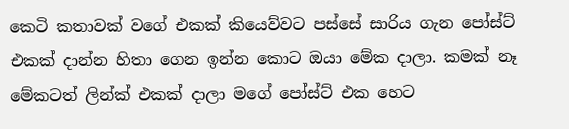කෙටි කතාවක් වගේ එකක් කියෙව්වට පස්සේ සාරිය ගැන පෝස්ට් එකක් දාන්න හිතා ගෙන ඉන්න කොට ඔයා මේක දාලා. කමක් නෑ මේකටත් ලින්ක් එකක් දාලා මගේ පෝස්ට් එක හෙට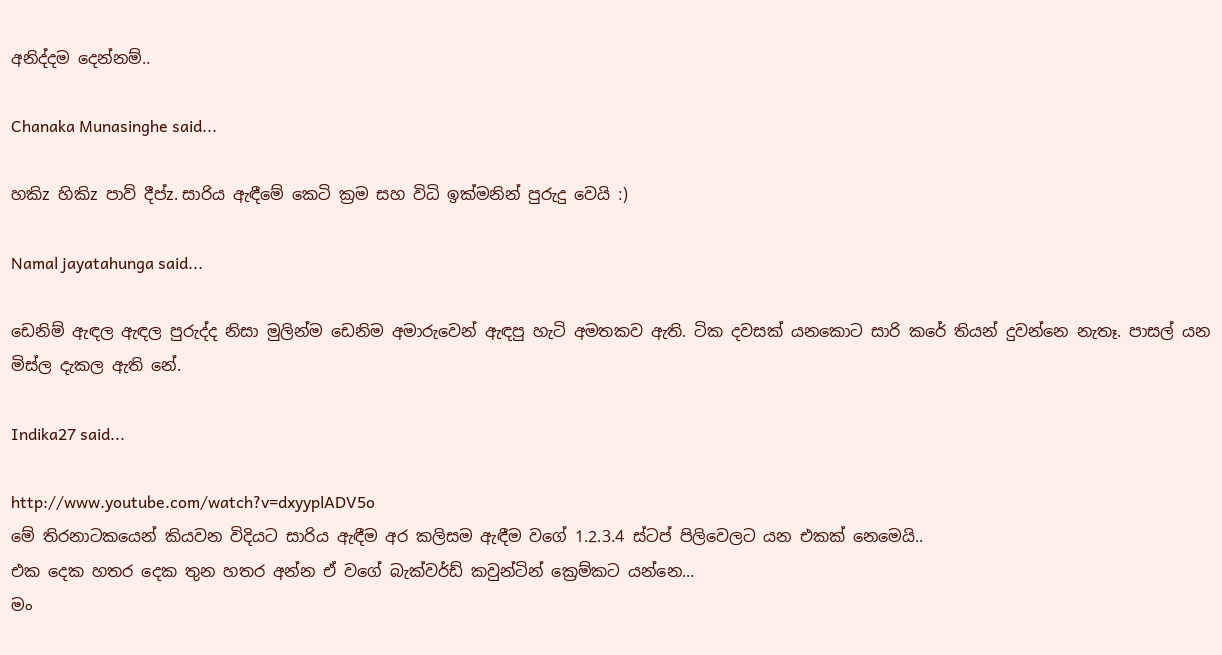අනිද්දම දෙන්නම්..

Chanaka Munasinghe said...

හකිz හිකිz පාව් දීප්z. සාරිය ඇඳීමේ කෙටි ක්‍රම සහ විධි ඉක්මනින් පුරුදු වෙයි :)

Namal jayatahunga said...

ඩෙනිම් ඇඳල ඇඳල පුරුද්ද නිසා මුලින්ම ඩෙනිම අමාරුවෙන් ඇඳපු හැටි අමතකව ඇති. ටික දවසක් යනකොට සාරි කරේ තියන් දුවන්නෙ නැතෑ. පාසල් යන මිස්ල දැකල ඇති නේ.

Indika27 said...

http://www.youtube.com/watch?v=dxyyplADV5o
මේ තිරනාටකයෙන් කියවන විදියට සාරිය ඇඳීම අර කලිසම ඇඳීම වගේ 1.2.3.4 ස්ටප් පිලිවෙලට යන එකක් නෙමෙයි..
එක දෙක හතර දෙක තුන හතර අන්න ඒ වගේ බැක්වර්ඩ් කවුන්ටින් ක්‍රෙම්කට යන්නෙ...
මං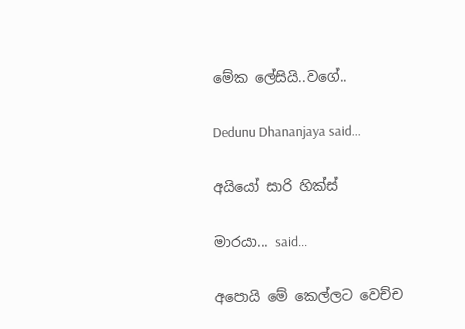මේක ලේසියි..වගේ..

Dedunu Dhananjaya said...

අයියෝ සාරි හික්ස්

මාරයා... said...

අපොයි මේ කෙල්ලට වෙච්ච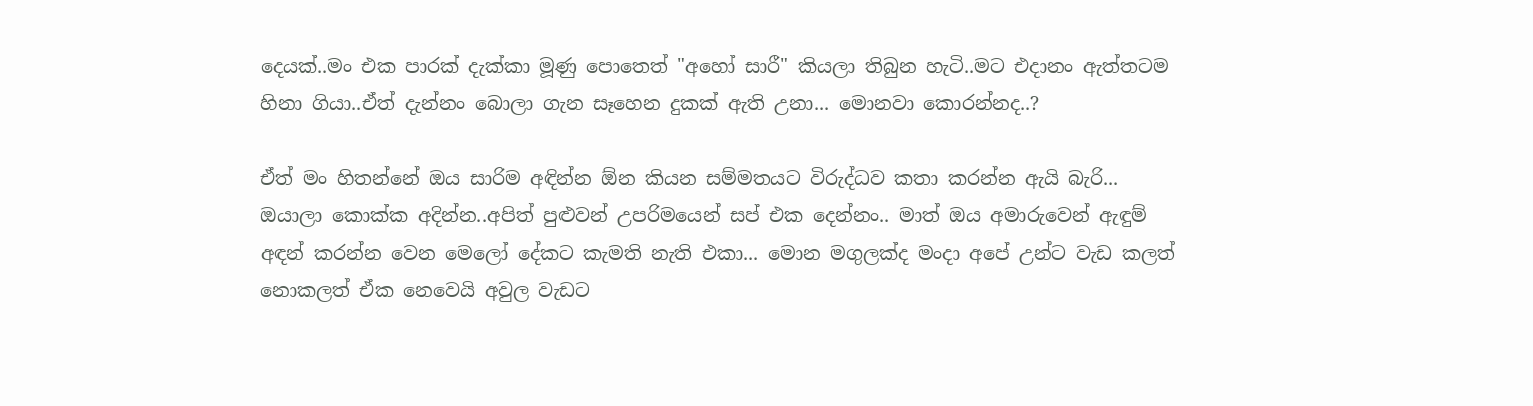දෙයක්..මං එක පාරක් දැක්කා මූණු පොතෙත් "අහෝ සාරී" කියලා තිබුන හැටි..මට එදානං ඇත්තටම හිනා ගියා..ඒත් දැන්නං බොලා ගැන සෑහෙන දුකක් ඇති උනා... මොනවා කොරන්නද..?

ඒත් මං හිතන්නේ ඔය සාරිම අඳින්න ඕන කියන සම්මතයට විරුද්ධව කතා කරන්න ඇයි බැරි... ඔයාලා කොක්ක අදින්න..අපිත් පුළුවන් උපරිමයෙන් සප් එක දෙන්නං.. මාත් ඔය අමාරුවෙන් ඇඳුම් අඳන් කරන්න වෙන මෙලෝ දේකට කැමති නැති එකා... මොන මගුලක්ද මංදා අපේ උන්ට වැඩ කලත් නොකලත් ඒක නෙවෙයි අවුල වැඩට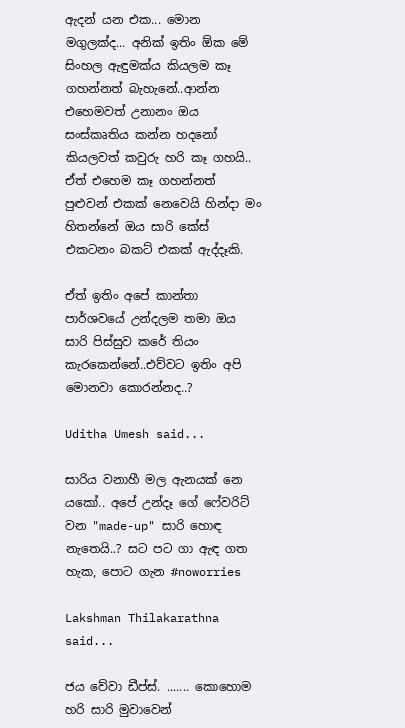ඇදන් යන එක... මොන මගුලක්ද... අනික් ඉතිං ඕක මේ සිංහල ඇඳුමක්ය කියලම කෑ ගහන්නත් බැහැනේ..ආන්න එහෙමවත් උනානං ඔය සංස්කෘතිය කන්න හදනෝ කියලවත් කවුරු හරි කෑ ගහයි.. ඒත් එහෙම කෑ ගහන්නත් පුළුවන් එකක් නෙවෙයි හින්දා මං හිතන්නේ ඔය සාරි කේස් එකටනං බකට් එකක් ඇද්දෑකි.

ඒත් ඉතිං අපේ කාන්තා පාර්ශවයේ උන්දලම තමා ඔය සාරි පිස්සුව කරේ තියං කැරකෙන්නේ..එව්වට ඉතිං අපි මොනවා කොරන්නද..?

Uditha Umesh said...

සාරිය වනාහී මල ඇනයක් නෙ යකෝ.. අපේ උන්දෑ ගේ ෆේවරිට් වන "made-up" සාරි හොඳ නැතෙයි..? සට පට ගා ඇඳ ගත හැක, පොට ගැන #noworries

Lakshman Thilakarathna said...

ජය වේවා ඩීප්ස්. ....... කොහොම හරි සාරි මුවාවෙන්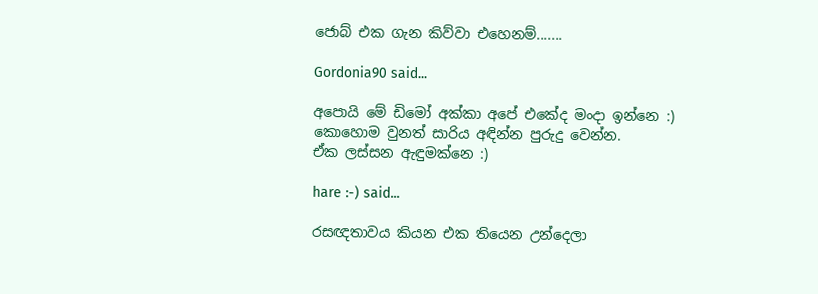ජොබ් එක ගැන කිව්වා එහෙනම්.......

Gordonia90 said...

අපොයි මේ ඩිමෝ අක්කා අපේ එකේද මංදා ඉන්නෙ :)
කොහොම වුනත් සාරිය අඳින්න පුරුදු වෙන්න.
ඒක ලස්සන ඇඳුමක්නෙ :)

hare :-) said...

රසඥතාවය කියන එක තියෙන උන්දෙලා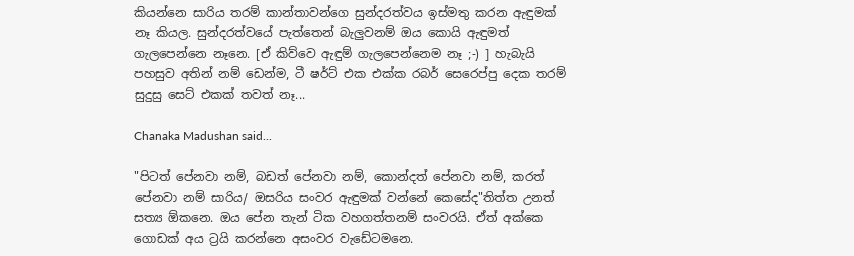කියන්නෙ සාරිය තරම් කාන්තාවන්ගෙ සුන්දරත්වය ඉස්මතු කරන ඇඳුමක් නෑ කියල. සුන්දරත්වයේ පැත්තෙන් බැලුවනම් ඔය කොයි ඇඳුමත් ගැලපෙන්නෙ නෑනෙ. [ඒ කිව්වෙ ඇඳුම් ගැලපෙන්නෙම නෑ ;-) ] හැබැයි පහසුව අතින් නම් ඩෙන්ම, ටී ෂර්ට් එක එක්ක රබර් සෙරෙප්පු දෙක තරම් සුදුසු සෙට් එකක් තවත් නෑ...

Chanaka Madushan said...

"පිටත් පේනවා නම්, බඩත් පේනවා නම්, කොන්දත් පේනවා නම්, කරත් පේනවා නම් සාරිය/ ඔසරිය සංවර ඇඳුමක් වන්නේ කෙසේද"තිත්ත උනත් සත්‍ය ඕකනෙ. ඔය පේන තැන් ටික වහගත්තනම් සංවරයි. ඒත් අක්කෙ ගොඩක් අය ට්‍රයි කරන්නෙ අසංවර වැඩේටමනෙ.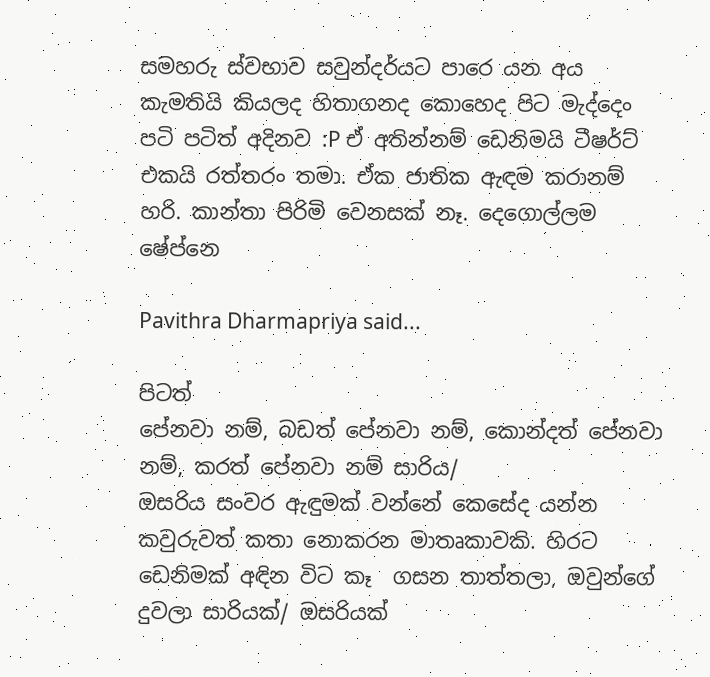සමහරු ස්වභාව සවුන්දර්යට පාරෙ යන අය කැමතියි කියලද හිතාගනද කොහෙද පිට මැද්දෙං පටි පටිත් අදිනව :P ඒ අතින්නම් ඩෙනිමයි ටීෂර්ට් එකයි රත්තරං තමා. ඒක ජාතික ඇඳම කරානම් හරි. කාන්තා පිරිමි වෙනසක් නෑ. දෙගොල්ලම ෂේප්නෙ

Pavithra Dharmapriya said...

පිටත්
පේනවා නම්, බඩත් පේනවා නම්, කොන්දත් පේනවා නම්, කරත් පේනවා නම් සාරිය/
ඔසරිය සංවර ඇඳුමක් වන්නේ කෙසේද යන්න කවුරුවත් කතා නොකරන මාතෘකාවකි. හිරට
ඩෙනිමක් අඳින විට කෑ  ගසන තාත්තලා, ඔවුන්ගේ දුවලා සාරියක්/ ඔසරියක්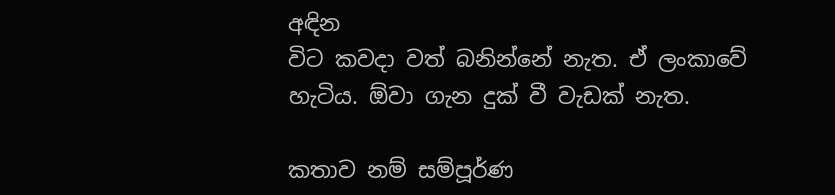අඳින
විට කවදා වත් බනින්නේ නැත. ඒ ලංකාවේ හැටිය. ඕවා ගැන දුක් වී වැඩක් නැත.

කතාව නම් සම්පූර්ණ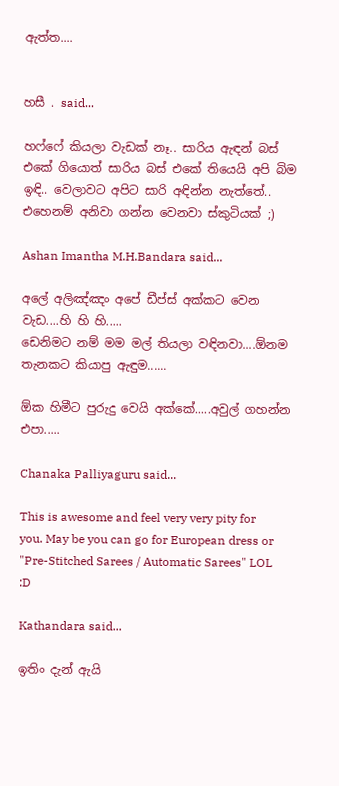ඇත්ත....


හසී . said...

හෆ්ෆේ කියලා වැඩක් නෑ.. සාරිය ඇඳන් බස් එකේ ගියොත් සාරිය බස් එකේ තියෙයි අපි බිම ඉඳි.. වෙලාවට අපිට සාරි අඳින්න නැත්තේ.. එහෙනම් අනිවා ගන්න වෙනවා ස්කුටියක් ;)

Ashan Imantha M.H.Bandara said...

අලේ අලිඤ්ඤං අපේ ඩීප්ස් අක්කට වෙන වැඩ....හි හි හි.....
ඩෙනිමට නම් මම මල් තියලා වඳිනවා....ඕනම තැනකට කියාපු ඇඳුම......

ඕක හිමීට පුරුදු වෙයි අක්කේ.....අවුල් ගහන්න එපා.....

Chanaka Palliyaguru said...

This is awesome and feel very very pity for you. May be you can go for European dress or "Pre-Stitched Sarees / Automatic Sarees" LOL :D

Kathandara said...

ඉතිං දැන් ඇයි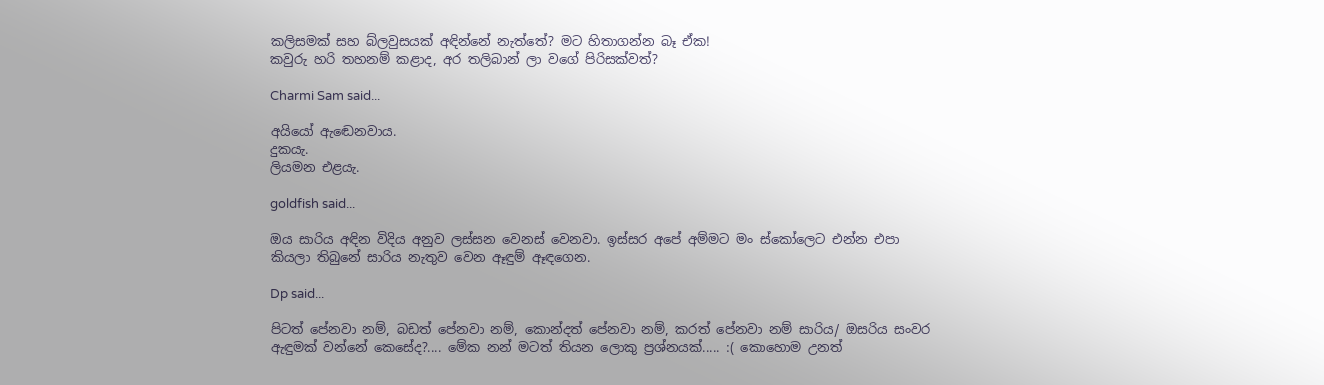කලිසමක් සහ බ්ලවුසයක් අඳින්නේ නැත්තේ? මට හිතාගන්න බෑ ඒක!
කවුරු හරි තහනම් කළාද, අර තලිබාන් ලා වගේ පිරිසක්වත්?

Charmi Sam said...

අයියෝ ඇඬෙනවාය.
දුකයැ.
ලියමන එළයැ.

goldfish said...

ඔය සාරිය අඳින විදිය අනුව ලස්සන වෙනස් වෙනවා. ඉස්සර අපේ අම්මට මං ස්කෝලෙට එන්න එපා කියලා තිබුනේ සාරිය නැතුව වෙන ඈඳුම් ඈඳගෙන.

Dp said...

පිටත් පේනවා නම්, බඩත් පේනවා නම්, කොන්දත් පේනවා නම්, කරත් පේනවා නම් සාරිය/ ඔසරිය සංවර ඇඳුමක් වන්නේ කෙසේද?.... මේක නන් මටත් තියන ලොකු ප්‍රශ්නයක්..... :( කොහොම උනත්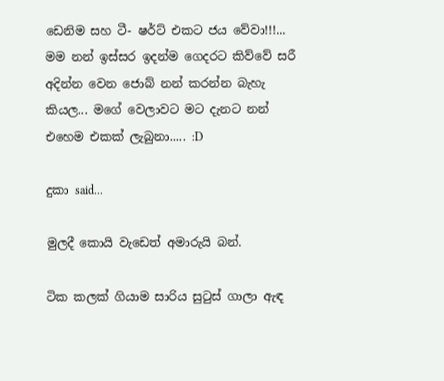ඩෙනිම සහ ටී- ෂර්ට් එකට ජය වේවා!!!... මම නන් ඉස්සර ඉදන්ම ගෙදරට කිව්වේ සරී අදින්න වෙන ජොබ් නන් කරන්න බැහැ කියල... මගේ වෙලාවට මට දැනට නන් එහෙම එකක් ලැබුනා..... :D

දුකා said...

මුලදී කොයි වැඩෙත් අමාරුයි බන්.

ටික කලක් ගියාම සාරිය සුටුස් ගාලා ඇඳ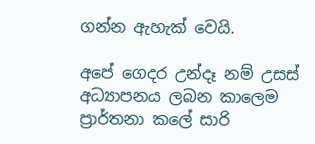ගන්න ඇහැක් වෙයි.

අපේ ගෙදර උන්දෑ නම් උසස් අධ්‍යාපනය ලබන කාලෙම ප්‍රාර්තනා කලේ සාරි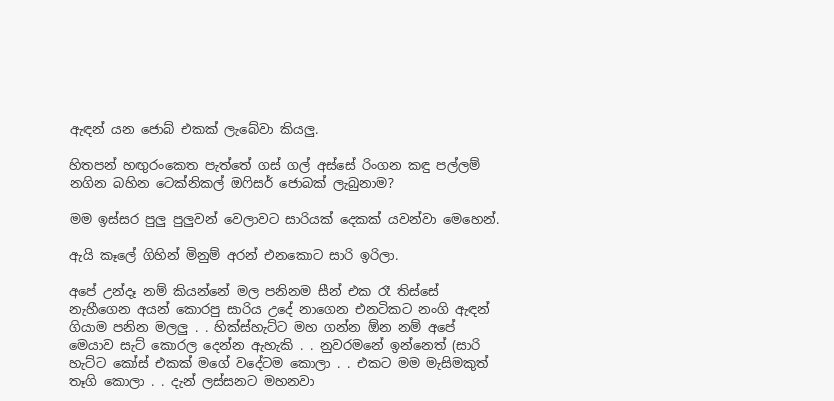ඇඳන් යන ජොබ් එකක් ලැබේවා කියලු.

හිතපන් හඟුරංකෙත පැත්තේ ගස් ගල් අස්සේ රිංගන කඳු පල්ලම් නගින බහින ටෙක්නිකල් ඔෆිසර් ජොබක් ලැබුනාම?

මම ඉස්සර පුලු පුලුවන් වෙලාවට සාරියක් දෙකක් යවන්වා මෙහෙන්.

ඇයි කෑලේ ගිහින් මිනුම් අරන් එනකොට සාරි ඉරිලා.

අපේ උන්දෑ නම් කියන්නේ මල පනිනම සීන් එක රෑ තිස්සේ නැහීගෙන අයන් කොරපු සාරිය උදේ නාගෙන එනටිකට නංගි ඇඳන් ගියාම පනින මලලු . . හික්ස්හැට්ට මහ ගන්න ඕන නම් අපේ මෙයාව සැට් කොරල දෙන්න ඇහැකි . . නුවරමනේ ඉන්නෙත් (සාරි හැට්ට කෝස් එකක් මගේ වදේටම කොලා . . එකට මම මැසිමකුත් තෑගි කොලා . . දැන් ලස්සනට මහනවා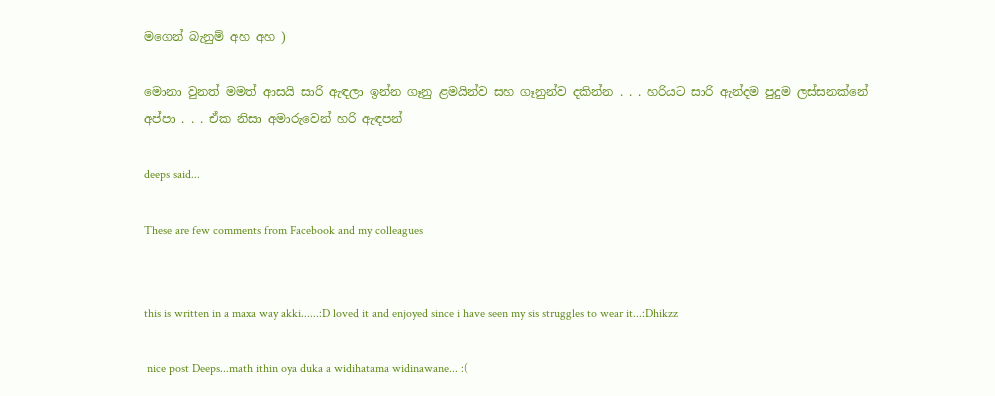මගෙන් බැනුම් අහ අහ )

මොනා වුනත් මමත් ආසයි සාරි ඇඳලා ඉන්න ගෑනු ළමයින්ව සහ ගෑනුන්ව දකින්න . . . හරියට සාරි ඇන්දම පුදුම ලස්සනක්නේ අප්පා . . . ඒක නිසා අමාරුවෙන් හරි ඇඳපන්

deeps said...

These are few comments from Facebook and my colleagues


this is written in a maxa way akki......:D loved it and enjoyed since i have seen my sis struggles to wear it...:Dhikzz

 nice post Deeps...math ithin oya duka a widihatama widinawane... :(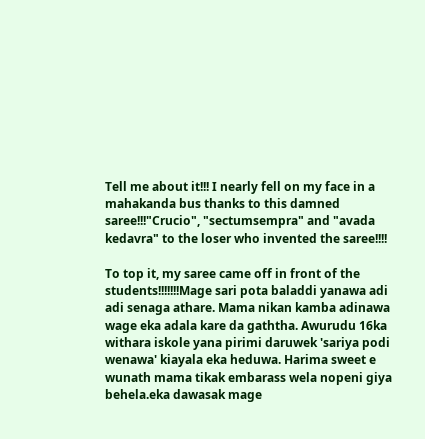Tell me about it!!! I nearly fell on my face in a mahakanda bus thanks to this damned saree!!!"Crucio", "sectumsempra" and "avada kedavra" to the loser who invented the saree!!!!

To top it, my saree came off in front of the students!!!!!!!Mage sari pota baladdi yanawa adi adi senaga athare. Mama nikan kamba adinawa wage eka adala kare da gaththa. Awurudu 16ka withara iskole yana pirimi daruwek 'sariya podi wenawa' kiayala eka heduwa. Harima sweet e wunath mama tikak embarass wela nopeni giya behela.eka dawasak mage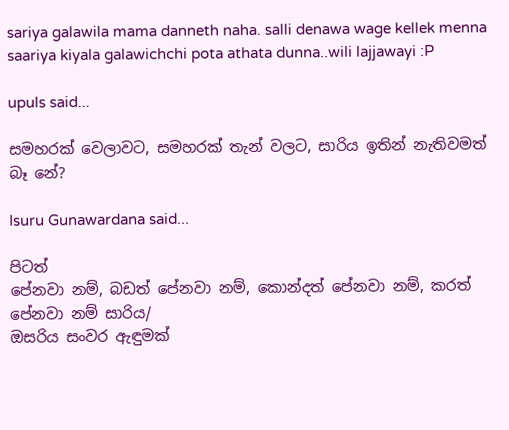sariya galawila mama danneth naha. salli denawa wage kellek menna saariya kiyala galawichchi pota athata dunna..wili lajjawayi :P

upuls said...

සමහරක් වෙලාවට, සමහරක් තැන් වලට, සාරිය ඉතින් නැතිවමත් බෑ නේ?

Isuru Gunawardana said...

පිටත්
පේනවා නම්, බඩත් පේනවා නම්, කොන්දත් පේනවා නම්, කරත් පේනවා නම් සාරිය/
ඔසරිය සංවර ඇඳුමක්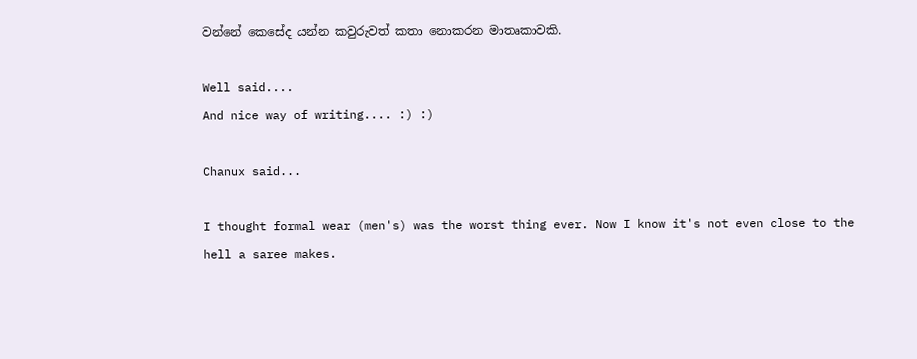වන්නේ කෙසේද යන්න කවුරුවත් කතා නොකරන මාතෘකාවකි.

Well said....
And nice way of writing.... :) :)

Chanux said...

I thought formal wear (men's) was the worst thing ever. Now I know it's not even close to the hell a saree makes.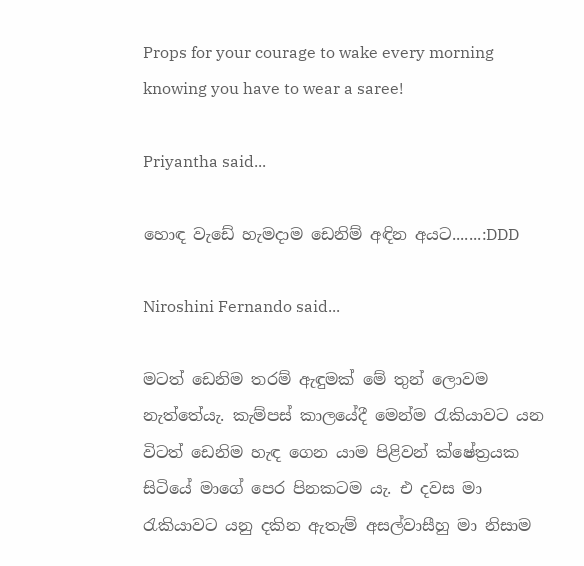Props for your courage to wake every morning knowing you have to wear a saree!

Priyantha said...

හොඳ වැඩේ හැමදාම ඩෙනිම් අඳින අයට.......:DDD

Niroshini Fernando said...

මටත් ඩෙනිම තරම් ඇඳුමක් මේ තුන් ලොවම නැත්තේයැ. කැම්පස් කාලයේදී මෙන්ම රැකියාවට යන විටත් ඩෙනිම හැඳ ගෙන යාම පිළිවන් ක්ෂේත්‍රයක සිටියේ මාගේ පෙර පිනකටම යැ. එ දවස මා රැකියාවට යනු දකින ඇතැම් අසල්වාසීහු මා නිසාම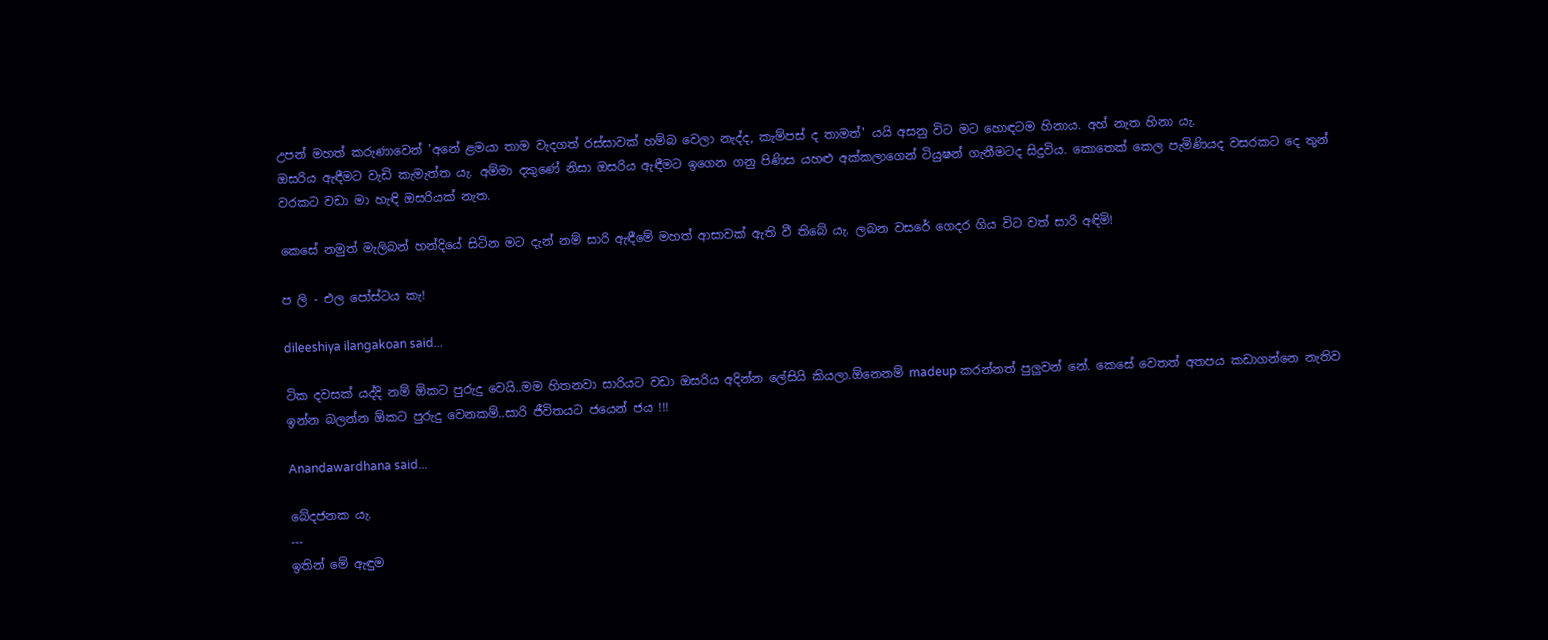උපන් මහත් කරුණාවෙන් 'අනේ ළමයා තාම වැදගත් රස්සාවක් හම්බ වෙලා නැද්ද, කැම්පස් ද තාමත්' යයි අසනු විට මට හොඳටම හිනාය. අහ් නැත හිනා යැ.
ඔසරිය ඇඳීමට වැඩි කැමැත්ත යැ. අම්මා දකුණේ නිසා ඔසරිය ඇඳීමට ඉගෙන ගනු පිණිස යහළු අක්කලාගෙන් ටියුෂන් ගැනීමටද සිදුවිය. කොතෙක් කෙල පැමිණියද වසරකට දෙ තුන් වරකට වඩා මා හැඳි ඔසරියක් නැත.

කෙසේ නමුත් මැලිබන් හන්දියේ සිටින මට දැන් නම් සාරි ඇඳීමේ මහත් ආසාවක් ඇති වී තිබේ යැ. ලබන වසරේ ගෙදර ගිය විට වත් සාරි අඳිමි!

ප ලි - එල පෝස්ටය කැ!

dileeshiya ilangakoan said...

ටික දවසක් යද්දි නම් ඕකට පුරුදු වෙයි..මම හිතනවා සාරියට වඩා ඔසරිය අදින්න ලේසියි කියලා.ඕනෙනම් madeup කරන්නත් පුලුවන් නේ. කෙසේ වෙතත් අතපය කඩාගන්නෙ නැතිව ඉන්න බලන්න ඕකට පුරුදු වෙනකම්..සාරි ජීවිතයට ජයෙන් ජය !!!

Anandawardhana said...

බේදජනක යැ.
---
ඉතින් මේ ඇඳුම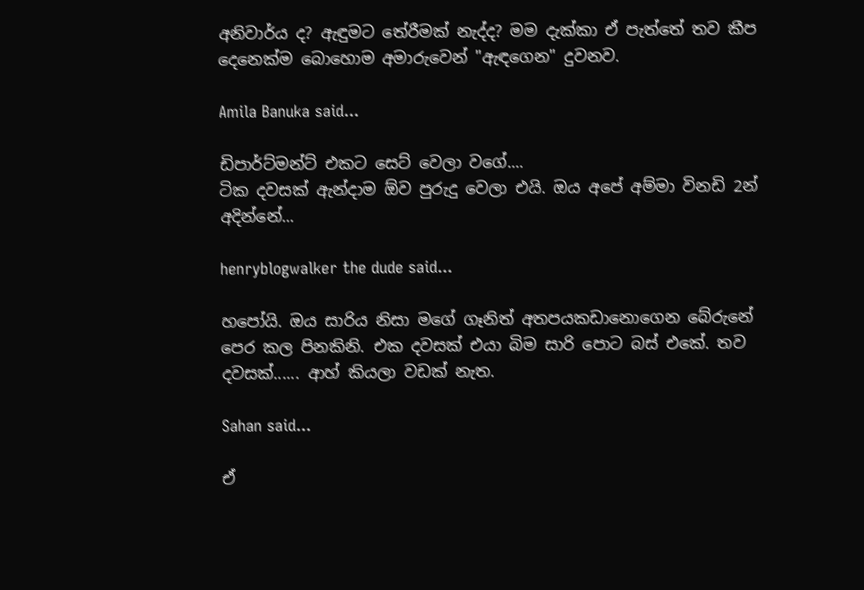අනිවාර්ය ද? ඇඳුමට තේරීමක් නැද්ද? මම දැක්කා ඒ පැත්තේ තව කීප දෙනෙක්ම බොහොම අමාරුවෙන් "ඇඳගෙන" දුවනව.

Amila Banuka said...

ඩිපාර්ට්මන්ට් එකට සෙට් වෙලා වගේ....
ටික දවසක් ඇන්දාම ඕව පුරුදු වෙලා එයි. ඔය අපේ අම්මා විනඩි 2න් අදින්නේ...

henryblogwalker the dude said...

හපෝයි. ඔය සාරිය නිසා මගේ ගෑනිත් අතපයකඩානොගෙන බේරුනේ පෙර කල පිනකිනි. එක දවසක් එයා බිම සාරි පොට බස් එකේ. තව දවසක්...... ආහ් කියලා වඩක් නැත.

Sahan said...

ඒ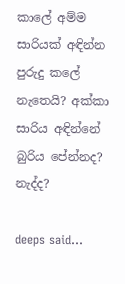කාලේ අම්ම සාරියක් අඳින්න පුරුදු කලේ නැතෙයි? අක්කා සාරිය අඳින්නේ බුරිය පේන්නද? නැද්ද?

deeps said...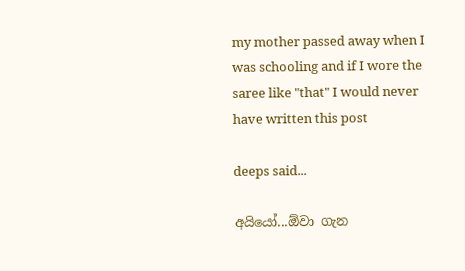my mother passed away when I was schooling and if I wore the saree like "that" I would never have written this post

deeps said...

අයියෝ...ඕවා ගැන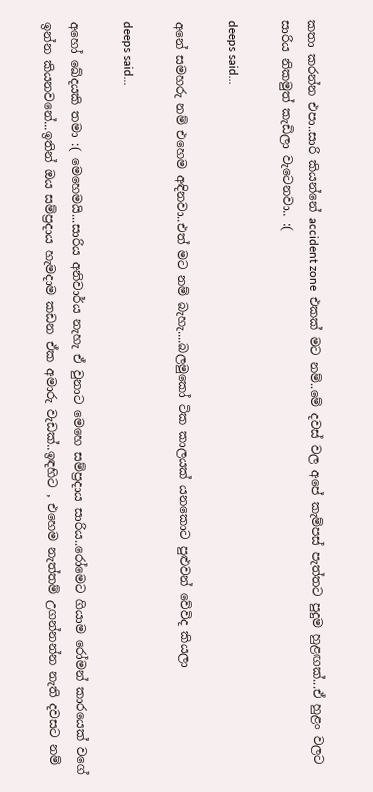කතා කරන්න එපා..සාරි කියන්නේ accident zone  එකක් මට නම්..මේ දවස් වල අපේ කැම්පස් පැත්තට පුදුම හුළඟක්...ඒ හුළං වලට සාරිය නිකමුත් කැඩිලා වැටෙනවා.. :(

deeps said...

අනේ සමහරු නම් එහෙම අඳිනවා..එත් මට නම් බැහැ....බලමුකෝ ටික කාලයක් යනකොට පුළුවන් වේවිද කියලා

deeps said...

අහෝ ඛේදයකි තමා :( මෙහෙමයි...සාරිය අනිවාර්ය නැහැ ඒ වුනාට මෙහෙ සම්ප්‍රදාය සාරිය..රෝමෙට ගියාම රෝමන් කාරයෙක් වගේ ඉන්න කියනවනේ...ඉතින් ඔය සම්ප්‍රදාය හැමදාම කඩන ඒක අමාරු වැඩක්..ඉඳහිට , එහෙම නැත්තම් උගන්නන්න නැති දවසට නම්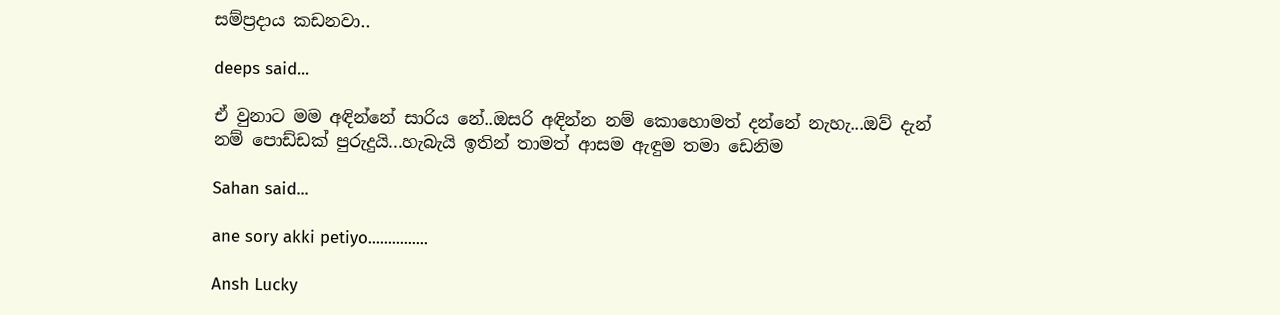සම්ප්‍රදාය කඩනවා..

deeps said...

ඒ වුනාට මම අඳින්නේ සාරිය නේ..ඔසරි අඳින්න නම් කොහොමත් දන්නේ නැහැ...ඔව් දැන් නම් පොඩ්ඩක් පුරුදුයි...හැබැයි ඉතින් තාමත් ආසම ඇඳුම තමා ඩෙනිම

Sahan said...

ane sory akki petiyo...............

Ansh Lucky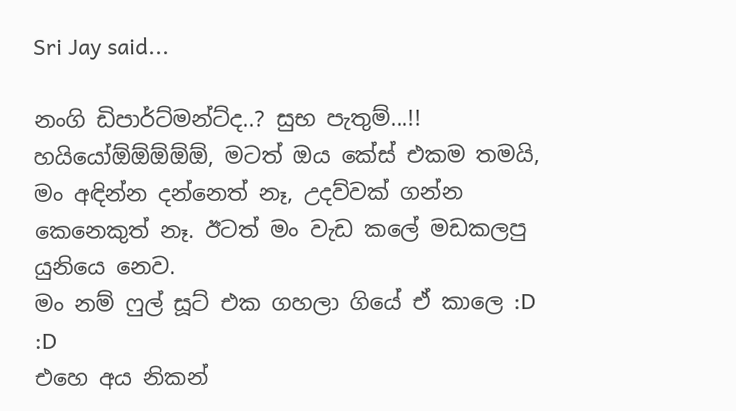Sri Jay said...

නංගි ඩිපාර්ට්මන්ට්ද..? සුභ පැතුම්...!!
හයියෝඕඕඕඕඕ, මටත් ඔය කේස් එකම තමයි, මං අඳින්න දන්නෙත් නෑ, උදව්වක් ගන්න කෙනෙකුත් නෑ. ඊටත් මං වැඩ කලේ මඩකලපු යුනියෙ නෙව.
මං නම් ෆුල් සූට් එක ගහලා ගියේ ඒ කාලෙ :D :D
එහෙ අය නිකන්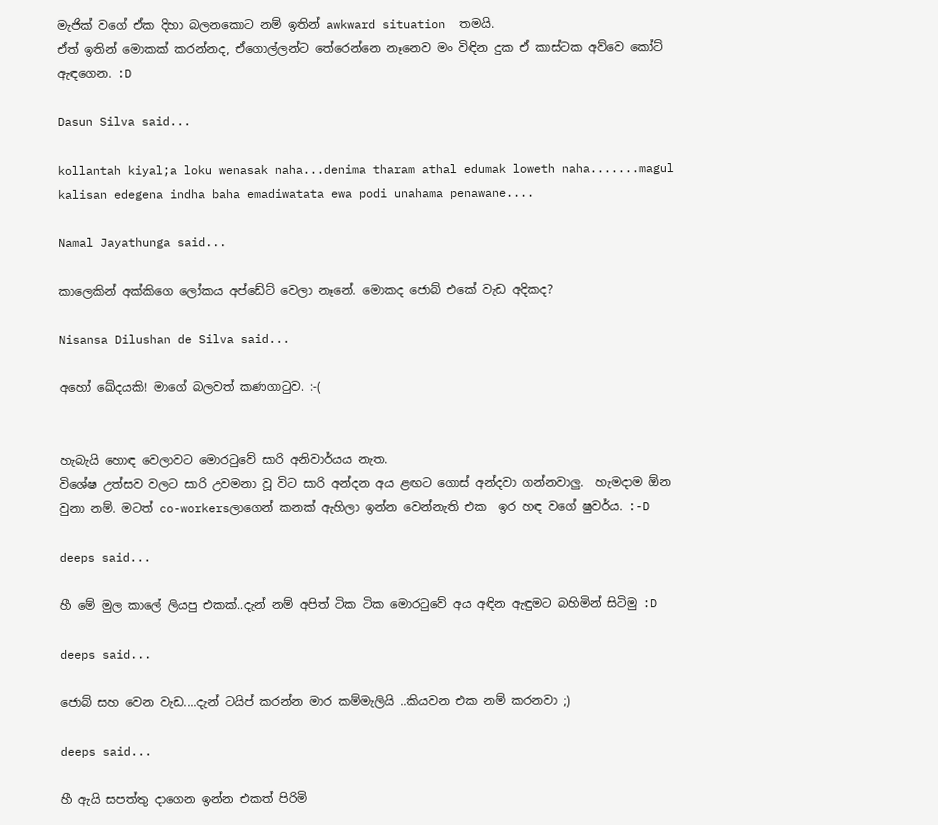මැජික් වගේ ඒක දිහා බලනකොට නම් ඉතින් awkward situation  තමයි.
ඒත් ඉතින් මොකක් කරන්නද, ඒගොල්ලන්ට තේරෙන්නෙ නෑනෙව මං විඳින දුක ඒ කාස්ටක අව්වෙ කෝට් ඇඳගෙන. :D

Dasun Silva said...

kollantah kiyal;a loku wenasak naha...denima tharam athal edumak loweth naha.......magul kalisan edegena indha baha emadiwatata ewa podi unahama penawane....

Namal Jayathunga said...

කාලෙකින් අක්කිගෙ ලෝකය අප්ඩේට් වෙලා නෑනේ. මොකද ජොබ් එකේ වැඩ අදිකද?

Nisansa Dilushan de Silva said...

අහෝ ඛේදයකි! මාගේ බලවත් කණගාටුව. :-(


හැබැයි හොඳ වෙලාවට මොරටුවේ සාරි අනිවාර්යය නැත.
විශේෂ උත්සව වලට සාරි උවමනා වූ විට සාරි අන්දන අය ළඟට ගොස් අන්දවා ගන්නවාලු.  හැමදාම ඕන වුනා නම්. මටත් co-workersලාගෙන් කනක් ඇහිලා ඉන්න වෙන්නැති එක  ඉර හඳ වගේ ෂුවර්ය. :-D

deeps said...

හී මේ මුල කාලේ ලියපු එකක්..දැන් නම් අපිත් ටික ටික මොරටුවේ අය අඳින ඇඳුමට බහිමින් සිටිමු :D

deeps said...

ජොබ් සහ වෙන වැඩ....දැන් ටයිප් කරන්න මාර කම්මැලියි ..කියවන එක නම් කරනවා ;)

deeps said...

හී ඇයි සපත්තු දාගෙන ඉන්න එකත් පිරිමි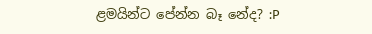ළමයින්ට පේන්න බෑ නේද? :P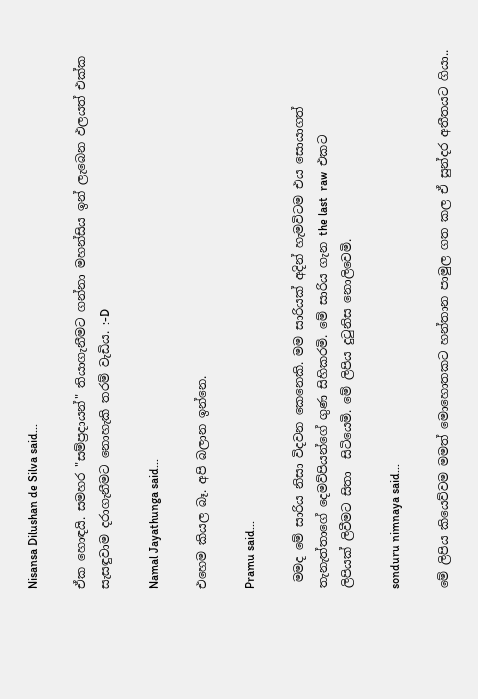Nisansa Dilushan de Silva said...

ඒක හොඳයි. සමහර "සම්ප්‍රදායන්" තියාගැනීමට ගන්නා මහන්සිය ඉන් ලැබෙන ඵලයත් එක්ක සැසඳුවාම දරාගැනීමට නොහැකි තරම් වැඩිය. :-D

Namal Jayathunga said...

එහෙම කියල බෑ. අපි බලාන ඉන්නෙ.

Pramu said...

 මමද මේ සාරිය නිසා විදවන කෙනෙකි. මම සාරියක් අදින් හැමවිටම එය සොයාගත්
තැනැත්තාගේ දෙමව්පියන්ගේ ගුණ සිහිකරමි. මේ සාරිය ගැන the last  raw  එකට
ලිපියක් ලිවීමට සිතා  සිටියෙමි. මේ ලිපිය දුටුනිස නොලිවෙමි.

sonduru nimnaya said...

මේ ලිපිය කියෙව්වම මමත් මොහොතකට හන්තාන පාමුල ගත කල ඒ සුන්දර අතීතයට ගියා..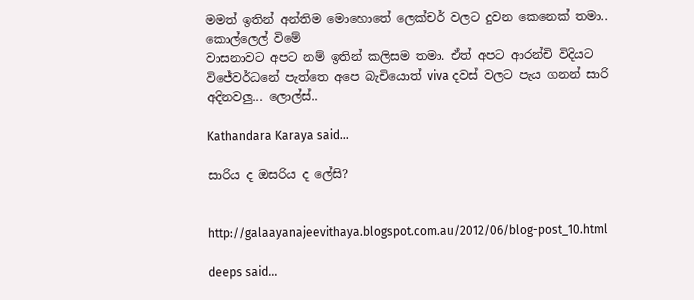මමත් ඉතින් අන්තිම මොහොතේ ලෙක්චර් වලට දුවන කෙනෙක් තමා.. කොල්ලෙල් විමේ
වාසනාවට අපට නම් ඉතින් කලිසම තමා. ඒත් අපට ආරන්චි විදියට විජේවර්ධනේ පැත්තෙ අපෙ බැචියොත් viva දවස් වලට පැය ගනන් සාරි අදිනවලු... ලොල්ස්..

Kathandara Karaya said...

සාරිය ද ඔසරිය ද ලේසි?


http://galaayanajeevithaya.blogspot.com.au/2012/06/blog-post_10.html

deeps said...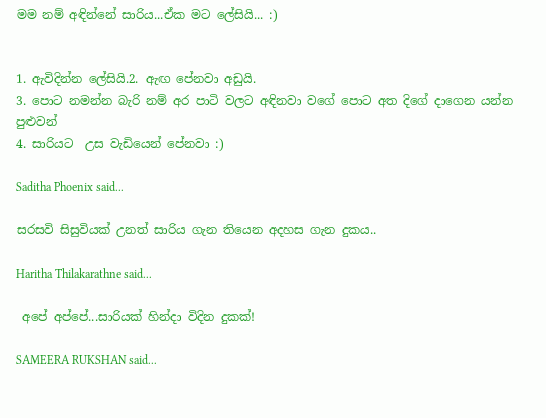මම නම් අඳින්නේ සාරිය...ඒක මට ලේසියි... :)


1. ඇවිදින්න ලේසියි.2. ඇඟ පේනවා අඩුයි.
3. පොට නමන්න බැරි නම් අර පාටි වලට අඳිනවා වගේ පොට අත දිගේ දාගෙන යන්න පුළුවන්
4. සාරියට  උස වැඩියෙන් පේනවා :)

Saditha Phoenix said...

සරසවි සිසුවියක් උනත් සාරිය ගැන තියෙන අදහස ගැන දුකය..

Haritha Thilakarathne said...

 අපේ අප්පේ...සාරියක් හින්දා විදින දුකක්!

SAMEERA RUKSHAN said...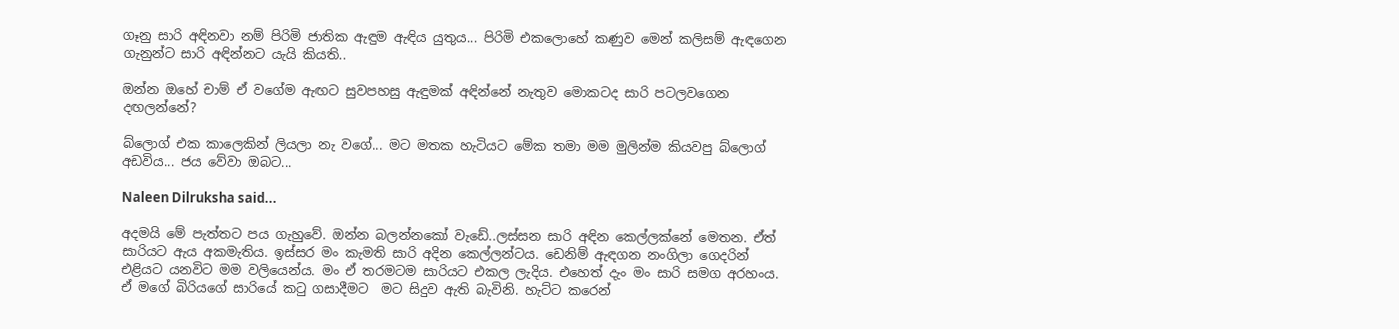ගෑනු සාරි අඳිනවා නම් පිරිමි ජාතික ඇඳුම ඇඳිය යුතුය... පිරිමි එකලොහේ කණුව මෙන් කලිසම් ඇඳගෙන ගැනුන්ට සාරි අඳින්නට යැයි කියති..

ඔන්න ඔහේ චාම් ඒ වගේම ඇඟට සුවපහසු ඇඳුමක් අඳින්නේ නැතුව මොකටද සාරි පටලවගෙන දඟලන්නේ?

බ්ලොග් එක කාලෙකින් ලියලා නැ වගේ... මට මතක හැටියට මේක තමා මම මුලින්ම කියවපු බ්ලොග් අඩවිය... ජය වේවා ඔබට...

Naleen Dilruksha said...

අදමයි මේ පැත්තට පය ගැහුවේ. ඔන්න බලන්නකෝ වැඩේ..ලස්සන සාරි අඳින කෙල්ලක්නේ මෙතන. ඒත් සාරියට ඇය අකමැතිය. ඉස්සර මං කැමති සාරි අදින කෙල්ලන්ටය. ඩෙනිම් ඇඳගන නංගිලා ගෙදරින් එළියට යනවිට මම වලියෙන්ය. මං ඒ තරමටම සාරියට එකල ලැදිය. එහෙත් දැං මං සාරි සමග අරහංය. ඒ මගේ බිරියගේ සාරියේ කටු ගසාදීමට  මට සිදුව ඇති බැවිනි. හැට්ට කරෙන්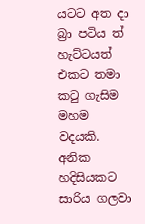යටට අත දා බ්‍රා පටිය ත් හැට්ටයත් එකට තමා කටු ගැසිම මහම වදයකි. අනික හදිසියකට සාරිය ගලවා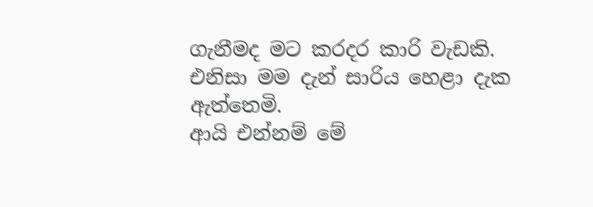ගැනීමද මට කරදර කාරි වැඩකි. එනිසා මම දැන් සාරිය හෙළා දැක ඇත්තෙමි.
ආයි එන්නම් මේ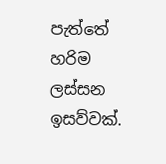පැත්තේ හරිම ලස්සන ඉසව්වක්.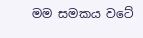මම සමකය වටේ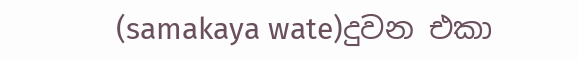(samakaya wate)දුවන එකා